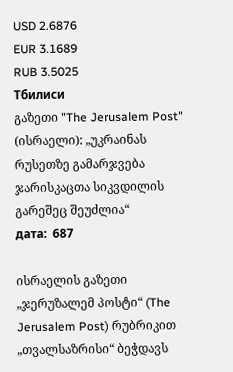USD 2.6876
EUR 3.1689
RUB 3.5025
Тбилиси
გაზეთი "The Jerusalem Post" (ისრაელი): „უკრაინას რუსეთზე გამარჯვება ჯარისკაცთა სიკვდილის გარეშეც შეუძლია“
дата:  687

ისრაელის გაზეთი „ჯერუზალემ პოსტი“ (The Jerusalem Post) რუბრიკით „თვალსაზრისი“ ბეჭდავს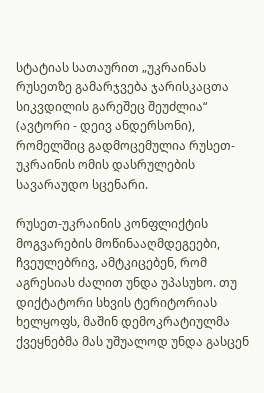სტატიას სათაურით „უკრაინას რუსეთზე გამარჯვება ჯარისკაცთა სიკვდილის გარეშეც შეუძლია“ (ავტორი - დეივ ანდერსონი), რომელშიც გადმოცემულია რუსეთ-უკრაინის ომის დასრულების სავარაუდო სცენარი.

რუსეთ-უკრაინის კონფლიქტის მოგვარების მოწინააღმდეგეები, ჩვეულებრივ, ამტკიცებენ, რომ აგრესიას ძალით უნდა უპასუხო. თუ დიქტატორი სხვის ტერიტორიას ხელყოფს, მაშინ დემოკრატიულმა ქვეყნებმა მას უშუალოდ უნდა გასცენ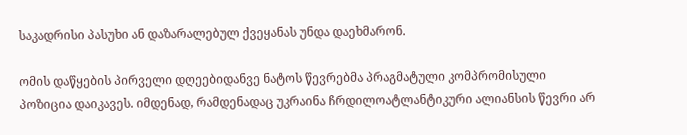საკადრისი პასუხი ან დაზარალებულ ქვეყანას უნდა დაეხმარონ.

ომის დაწყების პირველი დღეებიდანვე ნატოს წევრებმა პრაგმატული კომპრომისული პოზიცია დაიკავეს. იმდენად, რამდენადაც უკრაინა ჩრდილოატლანტიკური ალიანსის წევრი არ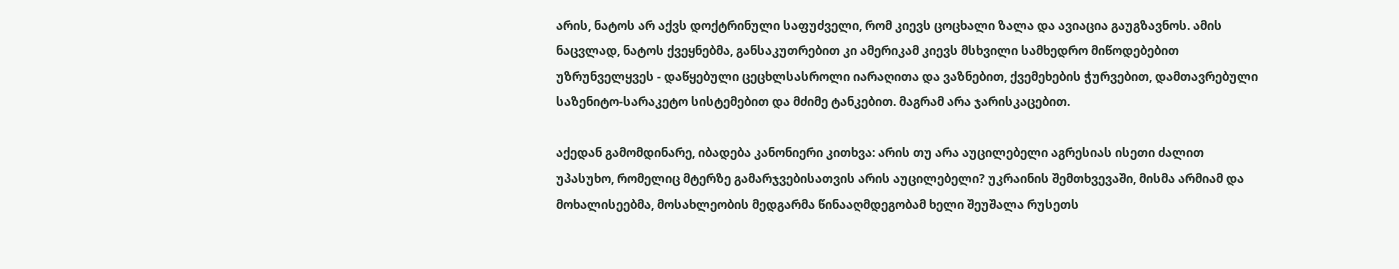არის, ნატოს არ აქვს დოქტრინული საფუძველი, რომ კიევს ცოცხალი ზალა და ავიაცია გაუგზავნოს. ამის ნაცვლად, ნატოს ქვეყნებმა, განსაკუთრებით კი ამერიკამ კიევს მსხვილი სამხედრო მიწოდებებით უზრუნველყვეს - დაწყებული ცეცხლსასროლი იარაღითა და ვაზნებით, ქვემეხების ჭურვებით, დამთავრებული საზენიტო-სარაკეტო სისტემებით და მძიმე ტანკებით. მაგრამ არა ჯარისკაცებით.

აქედან გამომდინარე, იბადება კანონიერი კითხვა: არის თუ არა აუცილებელი აგრესიას ისეთი ძალით უპასუხო, რომელიც მტერზე გამარჯვებისათვის არის აუცილებელი? უკრაინის შემთხვევაში, მისმა არმიამ და მოხალისეებმა, მოსახლეობის მედგარმა წინააღმდეგობამ ხელი შეუშალა რუსეთს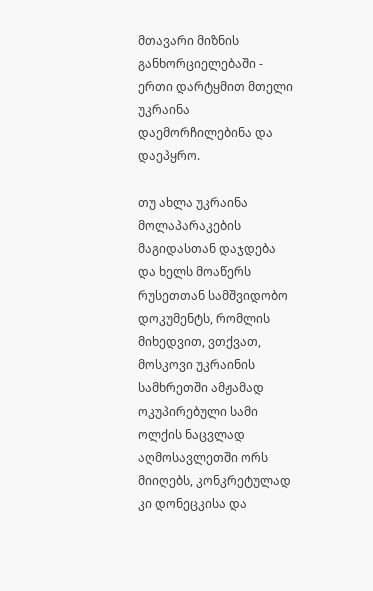მთავარი მიზნის განხორციელებაში - ერთი დარტყმით მთელი უკრაინა დაემორჩილებინა და დაეპყრო.

თუ ახლა უკრაინა მოლაპარაკების მაგიდასთან დაჯდება და ხელს მოაწერს რუსეთთან სამშვიდობო დოკუმენტს, რომლის მიხედვით, ვთქვათ, მოსკოვი უკრაინის სამხრეთში ამჟამად ოკუპირებული სამი ოლქის ნაცვლად აღმოსავლეთში ორს მიიღებს, კონკრეტულად კი დონეცკისა და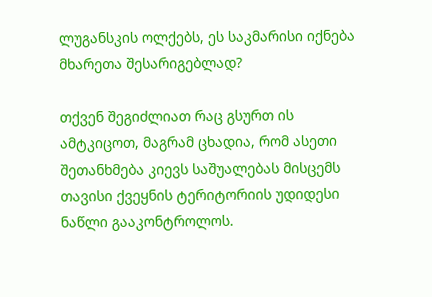ლუგანსკის ოლქებს, ეს საკმარისი იქნება მხარეთა შესარიგებლად?

თქვენ შეგიძლიათ რაც გსურთ ის ამტკიცოთ, მაგრამ ცხადია, რომ ასეთი შეთანხმება კიევს საშუალებას მისცემს თავისი ქვეყნის ტერიტორიის უდიდესი ნაწლი გააკონტროლოს.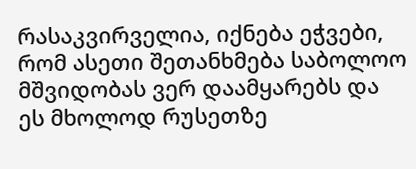რასაკვირველია, იქნება ეჭვები, რომ ასეთი შეთანხმება საბოლოო მშვიდობას ვერ დაამყარებს და ეს მხოლოდ რუსეთზე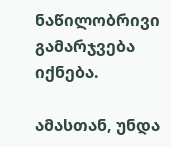ნაწილობრივი გამარჯვება იქნება.

ამასთან, უნდა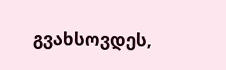გვახსოვდეს,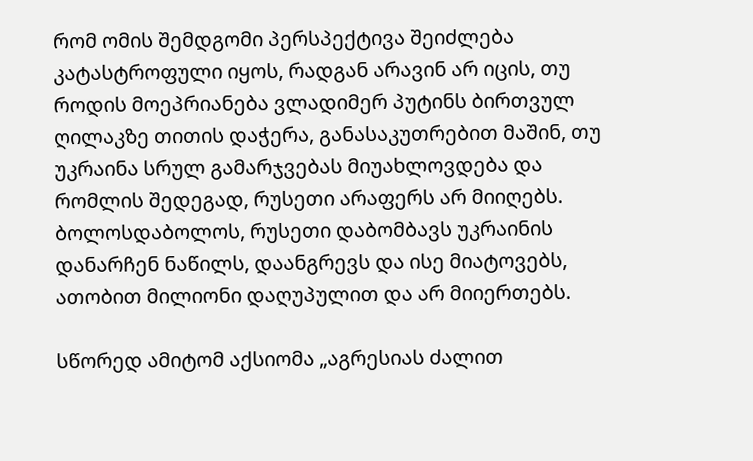რომ ომის შემდგომი პერსპექტივა შეიძლება კატასტროფული იყოს, რადგან არავინ არ იცის, თუ როდის მოეპრიანება ვლადიმერ პუტინს ბირთვულ ღილაკზე თითის დაჭერა, განასაკუთრებით მაშინ, თუ უკრაინა სრულ გამარჯვებას მიუახლოვდება და რომლის შედეგად, რუსეთი არაფერს არ მიიღებს. ბოლოსდაბოლოს, რუსეთი დაბომბავს უკრაინის დანარჩენ ნაწილს, დაანგრევს და ისე მიატოვებს, ათობით მილიონი დაღუპულით და არ მიიერთებს.

სწორედ ამიტომ აქსიომა „აგრესიას ძალით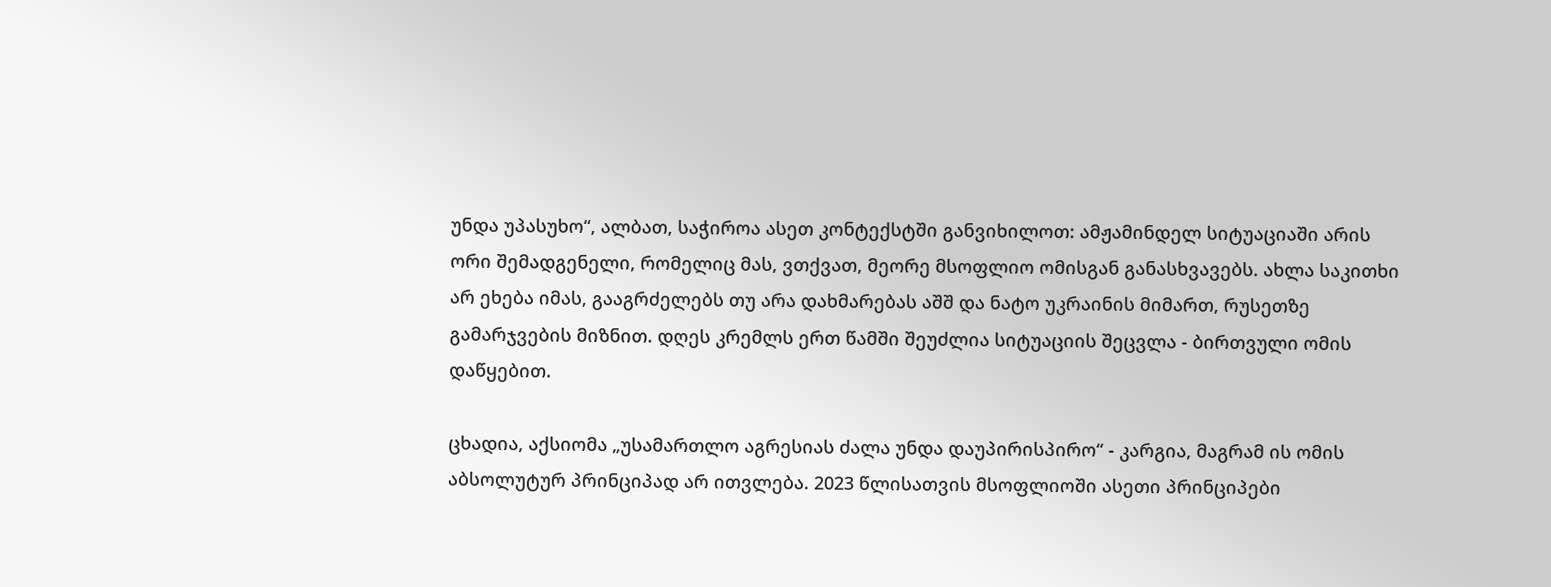უნდა უპასუხო“, ალბათ, საჭიროა ასეთ კონტექსტში განვიხილოთ: ამჟამინდელ სიტუაციაში არის ორი შემადგენელი, რომელიც მას, ვთქვათ, მეორე მსოფლიო ომისგან განასხვავებს. ახლა საკითხი არ ეხება იმას, გააგრძელებს თუ არა დახმარებას აშშ და ნატო უკრაინის მიმართ, რუსეთზე გამარჯვების მიზნით. დღეს კრემლს ერთ წამში შეუძლია სიტუაციის შეცვლა - ბირთვული ომის დაწყებით.

ცხადია, აქსიომა „უსამართლო აგრესიას ძალა უნდა დაუპირისპირო“ - კარგია, მაგრამ ის ომის აბსოლუტურ პრინციპად არ ითვლება. 2023 წლისათვის მსოფლიოში ასეთი პრინციპები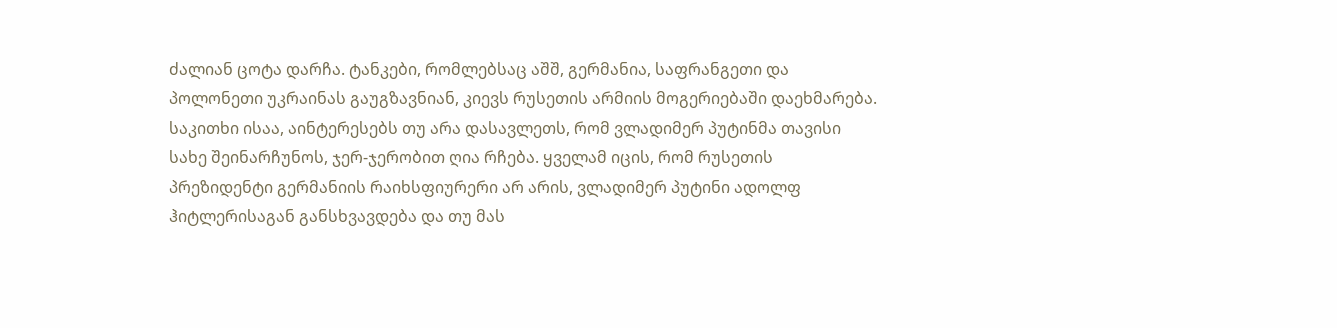ძალიან ცოტა დარჩა. ტანკები, რომლებსაც აშშ, გერმანია, საფრანგეთი და პოლონეთი უკრაინას გაუგზავნიან, კიევს რუსეთის არმიის მოგერიებაში დაეხმარება. საკითხი ისაა, აინტერესებს თუ არა დასავლეთს, რომ ვლადიმერ პუტინმა თავისი სახე შეინარჩუნოს, ჯერ-ჯერობით ღია რჩება. ყველამ იცის, რომ რუსეთის პრეზიდენტი გერმანიის რაიხსფიურერი არ არის, ვლადიმერ პუტინი ადოლფ ჰიტლერისაგან განსხვავდება და თუ მას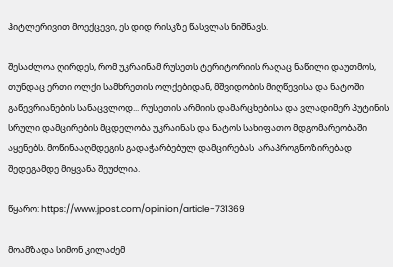ჰიტლერივით მოექცევი, ეს დიდ რისკზე წასვლას ნიშნავს.

შესაძლოა ღირდეს, რომ უკრაინამ რუსეთს ტერიტორიის რაღაც ნაწილი დაუთმოს, თუნდაც ერთი ოლქი სამხრეთის ოლქებიდან, მშვიდობის მიღწევისა და ნატოში გაწევრიანების სანაცვლოდ... რუსეთის არმიის დამარცხებისა და ვლადიმერ პუტინის სრული დამცირების მცდელობა უკრაინას და ნატოს სახიფათო მდგომარეობაში აყენებს. მოწინააღმდეგის გადაჭარბებულ დამცირებას  არაპროგნოზირებად შედეგამდე მიყვანა შეუძლია.

წყარო: https://www.jpost.com/opinion/article-731369

მოამზადა სიმონ კილაძემ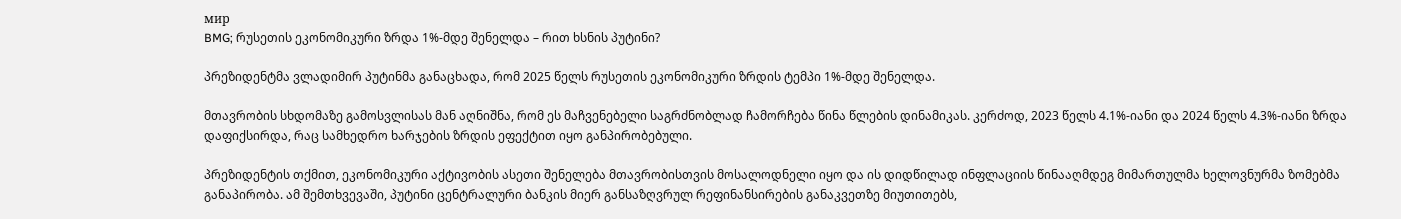мир
BMG; რუსეთის ეკონომიკური ზრდა 1%-მდე შენელდა – რით ხსნის პუტინი?

პრეზიდენტმა ვლადიმირ პუტინმა განაცხადა, რომ 2025 წელს რუსეთის ეკონომიკური ზრდის ტემპი 1%-მდე შენელდა.

მთავრობის სხდომაზე გამოსვლისას მან აღნიშნა, რომ ეს მაჩვენებელი საგრძნობლად ჩამორჩება წინა წლების დინამიკას. კერძოდ, 2023 წელს 4.1%-იანი და 2024 წელს 4.3%-იანი ზრდა დაფიქსირდა, რაც სამხედრო ხარჯების ზრდის ეფექტით იყო განპირობებული.

პრეზიდენტის თქმით, ეკონომიკური აქტივობის ასეთი შენელება მთავრობისთვის მოსალოდნელი იყო და ის დიდწილად ინფლაციის წინააღმდეგ მიმართულმა ხელოვნურმა ზომებმა განაპირობა. ამ შემთხვევაში, პუტინი ცენტრალური ბანკის მიერ განსაზღვრულ რეფინანსირების განაკვეთზე მიუთითებს,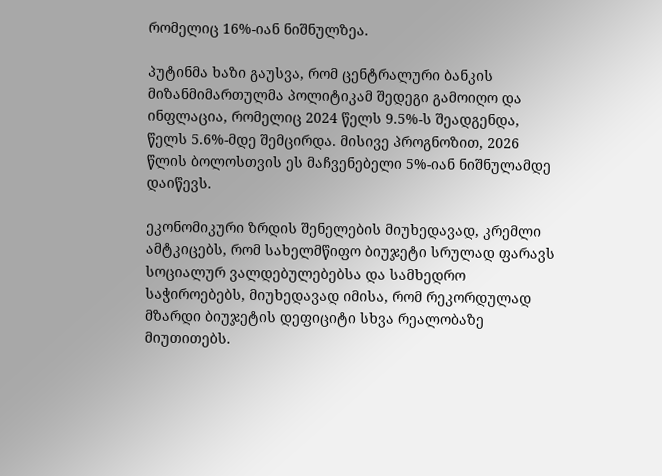რომელიც 16%-იან ნიშნულზეა.

პუტინმა ხაზი გაუსვა, რომ ცენტრალური ბანკის მიზანმიმართულმა პოლიტიკამ შედეგი გამოიღო და ინფლაცია, რომელიც 2024 წელს 9.5%-ს შეადგენდა, წელს 5.6%-მდე შემცირდა. მისივე პროგნოზით, 2026 წლის ბოლოსთვის ეს მაჩვენებელი 5%-იან ნიშნულამდე დაიწევს.

ეკონომიკური ზრდის შენელების მიუხედავად, კრემლი ამტკიცებს, რომ სახელმწიფო ბიუჯეტი სრულად ფარავს სოციალურ ვალდებულებებსა და სამხედრო საჭიროებებს, მიუხედავად იმისა, რომ რეკორდულად მზარდი ბიუჯეტის დეფიციტი სხვა რეალობაზე მიუთითებს.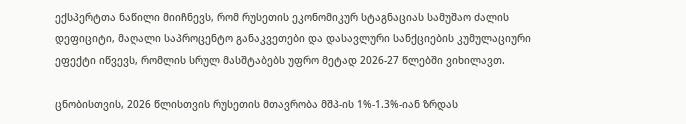ექსპერტთა ნაწილი მიიჩნევს, რომ რუსეთის ეკონომიკურ სტაგნაციას სამუშაო ძალის დეფიციტი, მაღალი საპროცენტო განაკვეთები და დასავლური სანქციების კუმულაციური ეფექტი იწვევს, რომლის სრულ მასშტაბებს უფრო მეტად 2026-27 წლებში ვიხილავთ.

ცნობისთვის, 2026 წლისთვის რუსეთის მთავრობა მშპ-ის 1%-1.3%-იან ზრდას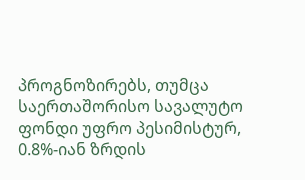პროგნოზირებს, თუმცა საერთაშორისო სავალუტო ფონდი უფრო პესიმისტურ, 0.8%-იან ზრდის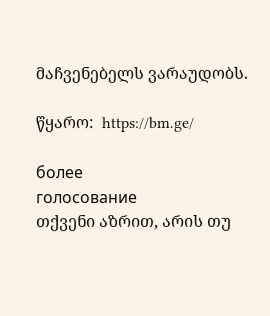მაჩვენებელს ვარაუდობს.

წყარო:  https://bm.ge/

более
голосование
თქვენი აზრით, არის თუ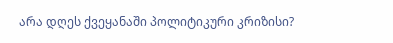არა დღეს ქვეყანაში პოლიტიკური კრიზისი?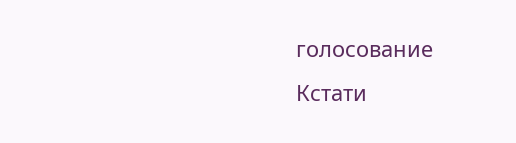голосование
Кстати